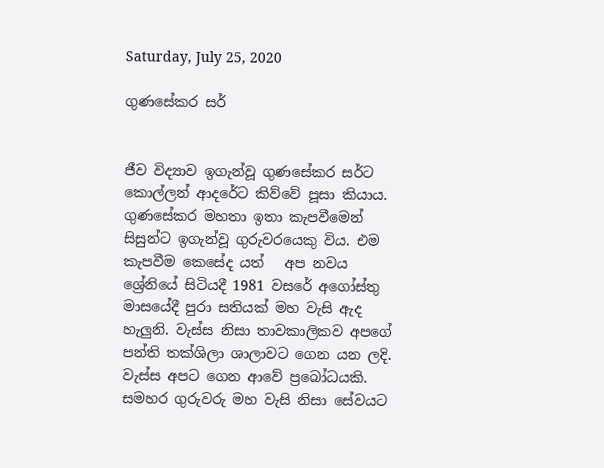Saturday, July 25, 2020

ගුණසේකර සර්


ජීව විද්‍යාව ඉගැන්වූ ගුණසේකර සර්ට කොල්ලන් ආදරේට කිව්වේ පූසා කියාය. ගුණසේකර මහතා ඉතා කැපවීමෙන්  සිසුන්ට ඉගැන්වූ ගුරුවරයෙකු විය. එම කැපවීම කෙසේද යත්   අප නවය ශ්‍රේනියේ සිටියදී 1981 වසරේ අගෝස්තු මාසයේදී පුරා සතියක් මහ වැසි ඇද හැලුනි. වැස්ස නිසා තාවකාලිකව අපගේ පන්ති තක්ශිලා ශාලාවට ගෙන යන ලදි. වැස්ස අපට ගෙන ආවේ ප්‍රබෝධයකි. සමහර ගුරුවරු මහ වැසි නිසා සේවයට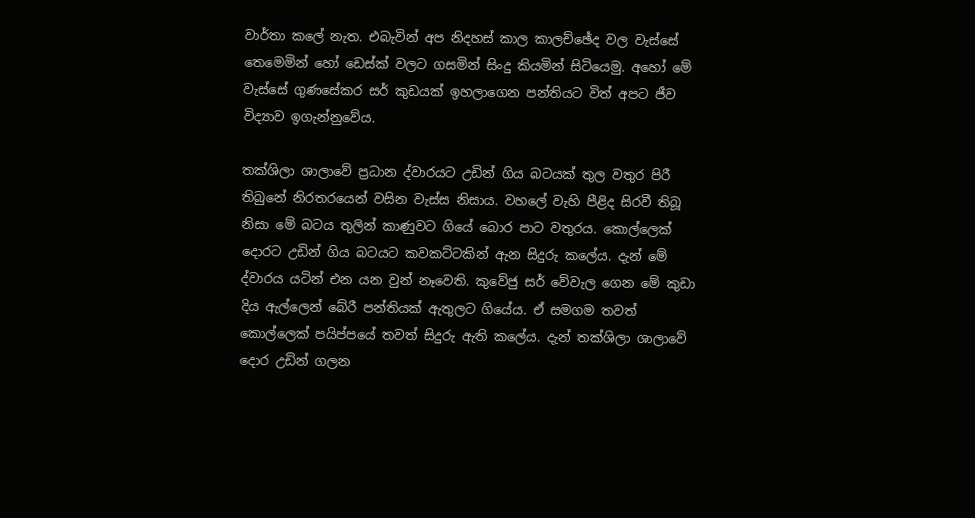වාර්තා කලේ නැත. එබැවින් අප නිදහස් කාල කාලච්ඡේද වල වැස්සේ තෙමෙමින් හෝ ඩෙස්ක් වලට ගසමින් සිංදු කියමින් සිටියෙමු. අහෝ මේ වැස්සේ ගුණසේකර සර් කුඩයක් ඉහලාගෙන පන්තියට විත් අපට ජීව විද්‍යාව ඉගැන්නුවේය.

තක්ශිලා ශාලාවේ ප්‍රධාන ද්වාරයට උඩින් ගිය බටයක් තුල වතුර පිරී තිබුනේ නිරතරයෙන් වසින වැස්ස නිසාය. වහලේ වැහි පීළිද සිරවී තිබූ නිසා මේ බටය තුලින් කාණුවට ගියේ බොර පාට වතුරය. කොල්ලෙක් දොරට උඩින් ගිය බටයට කවකට්ටකින් ඇන සිදුරු කලේය. දැන් මේ ද්වාරය යටින් එන යන වුන් නෑවෙති. කුවේජු සර් වේවැල ගෙන මේ කුඩා දිය ඇල්ලෙන් බේරී පන්තියක් ඇතුලට ගියේය. ඒ සමගම තවත් කොල්ලෙක් පයිප්පයේ තවත් සිදුරු ඇති කලේය. දැන් තක්ශිලා ශාලාවේ දොර උඩින් ගලන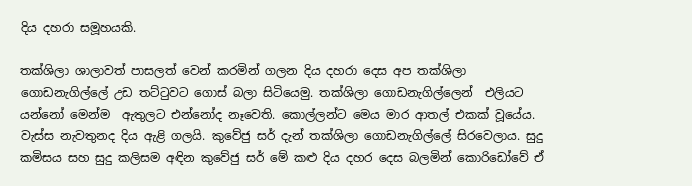දිය දහරා සමූහයකි.

තක්ශිලා ශාලාවත් පාසලත් වෙන් කරමින් ගලන දිය දහරා දෙස අප තක්ශිලා ගොඩනැගිල්ලේ උඩ තට්ටුවට ගොස් බලා සිටියෙමු. තක්ශිලා ගොඩනැගිල්ලෙන්  එලියට යන්නෝ මෙන්ම  ඇතුලට එන්නෝද නෑවෙති. කොල්ලන්ට මෙය මාර ආතල් එකක් වූයේය. වැස්ස නැවතුනද දිය ඇළි ගලයි. කුවේජු සර් දැන් තක්ශිලා ගොඩනැගිල්ලේ සිරවෙලාය. සුදු කමිසය සහ සුදු කලිසම අඳින කුවේජු සර් මේ කළු දිය දහර දෙස බලමින් කොරිඩෝවේ ඒ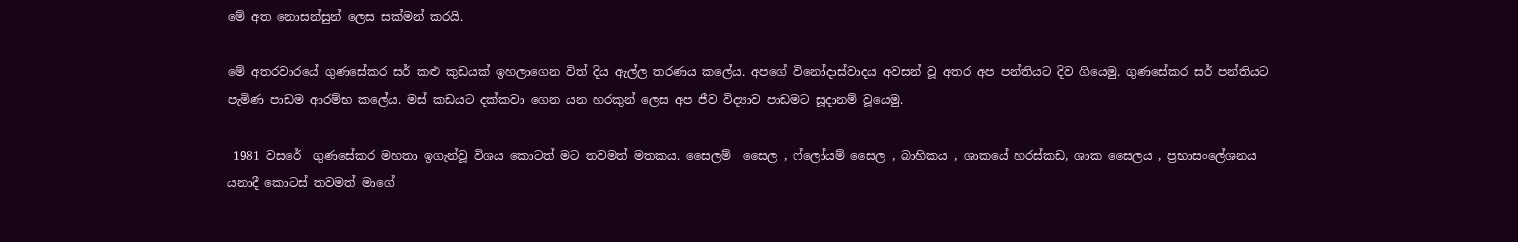මේ අත නොසන්සුන් ලෙස සක්මන් කරයි.

මේ අතරවාරයේ ගුණසේකර සර් කළු කුඩයක් ඉහලාගෙන විත් දිය ඇල්ල තරණය කලේය. අපගේ විනෝදාස්වාදය අවසන් වූ අතර අප පන්තියට දිව ගියෙමු. ගුණසේකර සර් පන්තියට පැමිණ පාඩම ආරම්භ කලේය. මස් කඩයට දක්කවා ගෙන යන හරකුන් ලෙස අප ජීව විද්‍යාව පාඩමට සූදානම් වූයෙමු.

 1981 වසරේ  ගුණසේකර මහතා ඉගැන්වූ විශය කොටත් මට තවමත් මතකය. සෛලම්  සෛල , ෆ්ලෝයම් සෛල , බාහිකය , ශාකයේ හරස්කඩ, ශාක සෛලය , ප්‍රභාසංලේශනය යනාදී කොටස් තවමත් මාගේ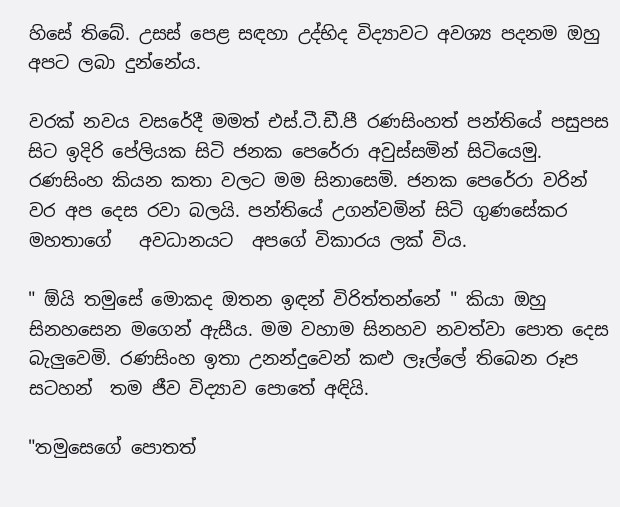හිසේ තිබේ. උසස් පෙළ සඳහා උද්භිද විද්‍යාවට අවශ්‍ය පදනම ඔහු අපට ලබා දුන්නේය.

වරක් නවය වසරේදී මමත් එස්.ටී.ඩී.පී රණසිංහත් පන්තියේ පසුපස සිට ඉදිරි පේලියක සිටි ජනක පෙරේරා අවුස්සමින් සිටියෙමු. රණසිංහ කියන කතා වලට මම සිනාසෙමි. ජනක පෙරේරා වරින් වර අප දෙස රවා බලයි. පන්තියේ උගන්වමින් සිටි ගුණසේකර මහතාගේ   අවධානයට  අපගේ විකාරය ලක් විය.

" ඕයි තමුසේ මොකද ඔතන ඉඳන් විරිත්තන්නේ " කියා ඔහු සිනහසෙන මගෙන් ඇසීය. මම වහාම සිනහව නවත්වා පොත දෙස බැලුවෙමි. රණසිංහ ඉතා උනන්දුවෙන් කළු ලෑල්ලේ තිබෙන රූප සටහන්  තම ජීව විද්‍යාව පොතේ අඳියි.

"තමුසෙගේ පොතත්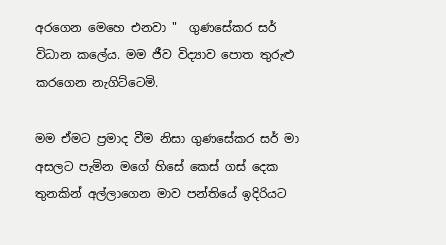අරගෙන මෙහෙ එනවා "  ගුණසේකර සර් විධාන කලේය. මම ජීව විද්‍යාව පොත තුරුළු කරගෙන නැගිට්ටෙමි.

මම ඒමට ප්‍රමාද වීම නිසා ගුණසේකර සර් මා අසලට පැමින මගේ හිසේ කෙස් ගස් දෙක තුනකින් අල්ලාගෙන මාව පන්තියේ ඉදිරියට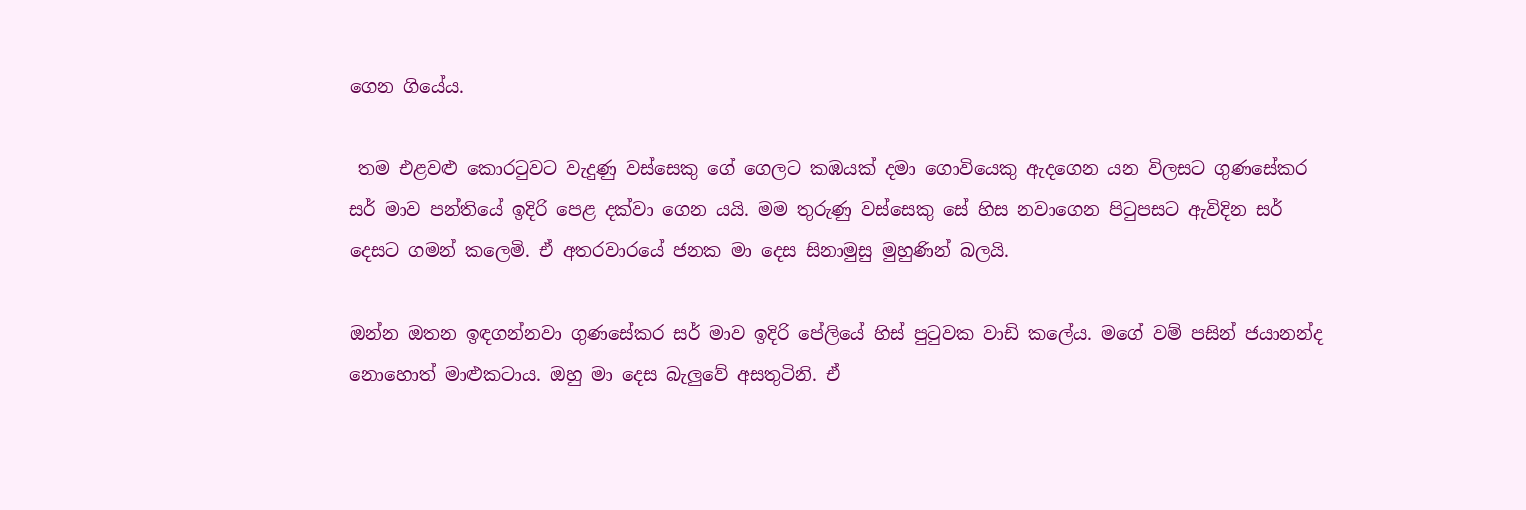ගෙන ගියේය.

 තම එළවළු කොරටුවට වැදුණු වස්සෙකු ගේ ගෙලට කඹයක් දමා ගොවියෙකු ඇදගෙන යන විලසට ගුණසේකර සර් මාව පන්තියේ ඉදිරි පෙළ දක්වා ගෙන යයි. මම තුරුණු වස්සෙකු සේ හිස නවාගෙන පිටුපසට ඇවිදින සර් දෙසට ගමන් කලෙමි. ඒ අතරවාරයේ ජනක මා දෙස සිනාමුසු මුහුණින් බලයි.

ඔන්න ඔතන ඉඳගන්නවා ගුණසේකර සර් මාව ඉදිරි පේලියේ හිස් පුටුවක වාඩි කලේය. මගේ වම් පසින් ජයානන්ද නොහොත් මාළුකටාය. ඔහු මා දෙස බැලුවේ අසතුටිනි. ඒ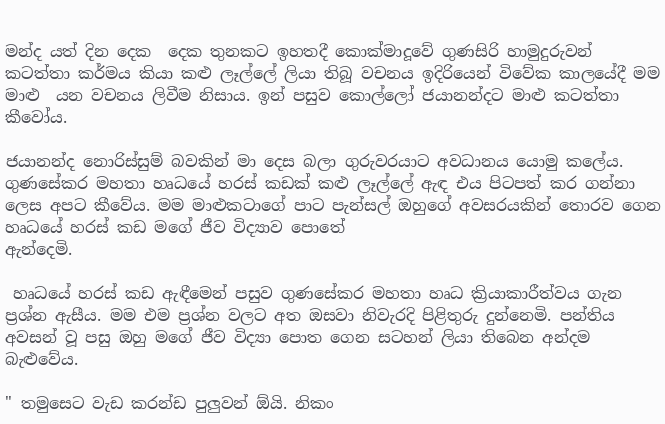මන්ද යත් දින දෙක  දෙක තුනකට ඉහතදී කොක්මාදූවේ ගුණසිරි හාමුදුරුවන් කටත්තා කර්මය කියා කළු ලෑල්ලේ ලියා තිබූ වචනය ඉදිරියෙන් විවේක කාලයේදී මම මාළු  යන වචනය ලිවීම නිසාය. ඉන් පසුව කොල්ලෝ ජයානන්දට මාළු කටත්තා කීවෝය.

ජයානන්ද නොරිස්සුම් බවකින් මා දෙස බලා ගුරුවරයාට අවධානය යොමු කලේය. ගුණසේකර මහතා හෘධයේ හරස් කඩක් කළු ලෑල්ලේ ඇඳ එය පිටපත් කර ගන්නා ලෙස අපට කීවේය. මම මාළුකටාගේ පාට පැන්සල් ඔහුගේ අවසරයකින් තොරව ගෙන හෘධයේ හරස් කඩ මගේ ජීව විද්‍යාව පොතේ
ඇන්දෙමි.

 හෘධයේ හරස් කඩ ඇඳීමෙන් පසුව ගුණසේකර මහතා හෘධ ක්‍රියාකාරීත්වය ගැන ප්‍රශ්න ඇසීය. මම එම ප්‍රශ්න වලට අත ඔසවා නිවැරදි පිළිතුරු දුන්නෙමි. පන්තිය අවසන් වූ පසු ඔහු මගේ ජීව විද්‍යා පොත ගෙන සටහන් ලියා තිබෙන අන්දම බැළුවේය.

" තමුසෙට වැඩ කරන්ඩ පුලුවන් ඕයි. නිකං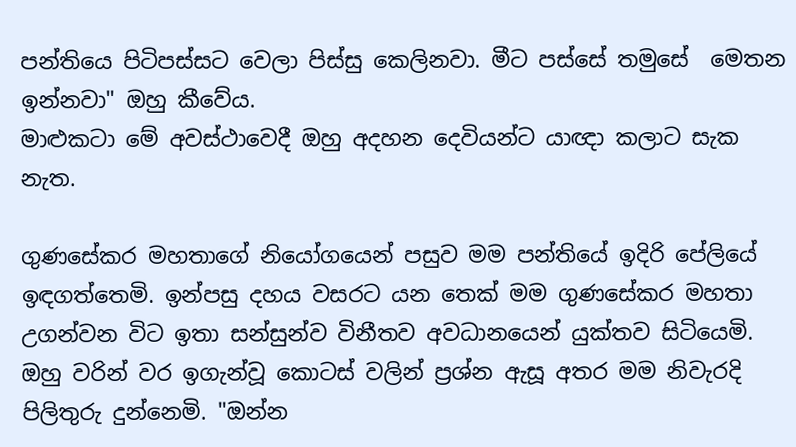පන්තියෙ පිටිපස්සට වෙලා පිස්සු කෙලිනවා. මීට පස්සේ තමුසේ  මෙතන ඉන්නවා" ඔහු කීවේය.
මාළුකටා මේ අවස්ථාවෙදී ඔහු අදහන දෙවියන්ට යාඥා කලාට සැක නැත.

ගුණසේකර මහතාගේ නියෝගයෙන් පසුව මම පන්තියේ ඉදිරි පේලියේ ඉඳගත්තෙමි. ඉන්පසු දහය වසරට යන තෙක් මම ගුණසේකර මහතා උගන්වන විට ඉතා සන්සුන්ව විනීතව අවධානයෙන් යුක්තව සිටියෙමි. ඔහු වරින් වර ඉගැන්වූ කොටස් වලින් ප්‍රශ්න ඇසූ අතර මම නිවැරදි පිලිතුරු දුන්නෙමි. "ඔන්න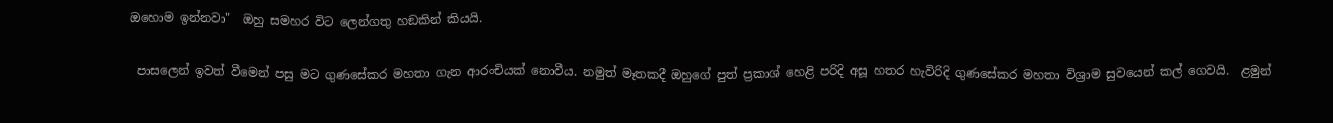ඔහොම ඉන්නවා"  ඔහු සමහර විට ලෙන්ගතු හඞකින් කියයි.

 පාසලෙන් ඉවත් වීමෙන් පසු මට ගුණසේකර මහතා ගැන ආරංචියක් නොවීය. නමුත් මෑතකදී ඔහුගේ පුත් ප්‍රකාශ් හෙළි පරිදි අසූ හතර හැවිරිදි ගුණසේකර මහතා විශ්‍රාම සුවයෙන් කල් ගෙවයි.  ළමුන්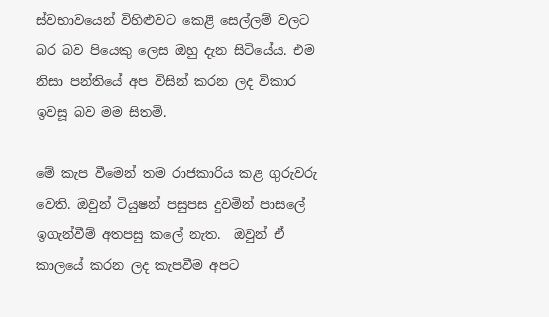ස්වභාවයෙන් විහිළුවට කෙළි සෙල්ලම් වලට බර බව පියෙකු ලෙස ඔහු දැන සිටියේය. එම නිසා පන්තියේ අප විසින් කරන ලද විකාර ඉවසූ බව මම සිතමි.

මේ කැප වීමෙන් තම රාජකාරිය කළ ගුරුවරු වෙති. ඔවුන් ටියුෂන් පසුපස දුවමින් පාසලේ ඉගැන්වීම් අතපසු කලේ නැත.  ඔවුන් ඒ කාලයේ කරන ලද කැපවීම අපට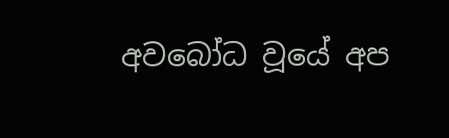අවබෝධ වූයේ අප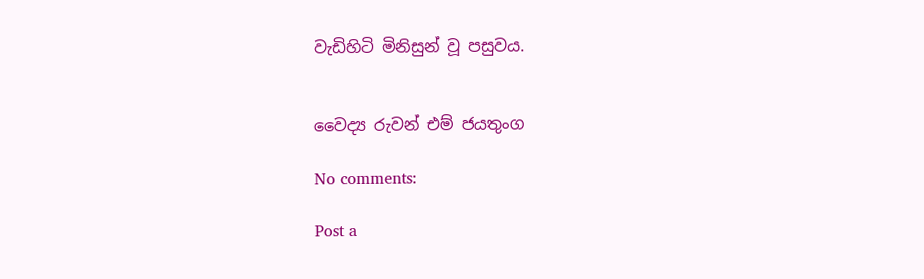වැඩිහිටි මිනිසුන් වූ පසුවය.


වෛද්‍ය රුවන් එම් ජයතුංග

No comments:

Post a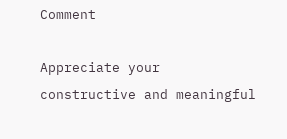Comment

Appreciate your constructive and meaningful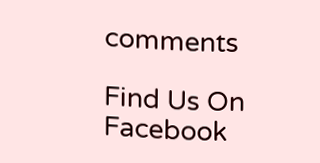comments

Find Us On Facebook